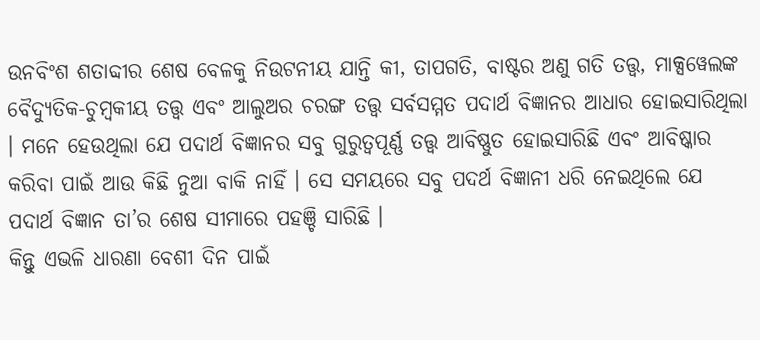ଉନବିଂଶ ଶତାବ୍ଦୀର ଶେଷ ବେଳକୁ ନିଉଟନୀୟ ଯାନ୍ତି କୀ, ତାପଗତି, ବାଷ୍ଟର ଅଣୁ ଗତି ତତ୍ତ୍ବ, ମାକ୍ସୱେଲଙ୍କ ବୈଦ୍ଯୁତିକ-ଚୁମ୍ବକୀୟ ତତ୍ତ୍ବ ଏବଂ ଆଲୁଅର ଚରଙ୍ଗ ତତ୍ତ୍ବ ସର୍ବସମ୍ମତ ପଦାର୍ଥ ବିଜ୍ଞାନର ଆଧାର ହୋଇସାରିଥିଲା । ମନେ ହେଉଥିଲା ଯେ ପଦାର୍ଥ ବିଜ୍ଞାନର ସବୁ ଗୁରୁତ୍ବପୂର୍ଣ୍ଣ ତତ୍ତ୍ବ ଆବିଷ୍ଣୁତ ହୋଇସାରିଛି ଏବଂ ଆବିଷ୍କାର କରିବା ପାଇଁ ଆଉ କିଛି ନୁଆ ବାକି ନାହିଁ । ସେ ସମୟରେ ସବୁ ପଦର୍ଥ ବିଜ୍ଞାନୀ ଧରି ନେଇଥିଲେ ଯେ ପଦାର୍ଥ ବିଜ୍ଞାନ ତା’ର ଶେଷ ସୀମାରେ ପହଞ୍ଚି ସାରିଛି ।
କିନ୍ତୁ ଏଭଳି ଧାରଣା ବେଶୀ ଦିନ ପାଇଁ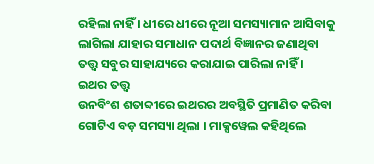ରହିଲା ନାହିଁ । ଧୀରେ ଧୀରେ ନୂଆ ସମସ୍ୟାମାନ ଆସିବାକୁ ଲାଗିଲା ଯାହାର ସମାଧାନ ପଦାର୍ଥ ବିଜ୍ଞାନର ଜଣାଥିବା ତତ୍ତ୍ବ ସବୁର ସାହାଯ୍ୟରେ କରାଯାଇ ପାରିଲା ନାହିଁ ।
ଇଥର ତତ୍ତ୍ୱ
ଉନବିଂଶ ଶତାବ୍ଦୀରେ ଇଥରର ଅବସ୍ଥିତି ପ୍ରମାଣିତ କରିବା ଗୋଟିଏ ବଡ଼ ସମସ୍ୟା ଥିଲା । ମାକ୍ସୱେଲ କହିଥିଲେ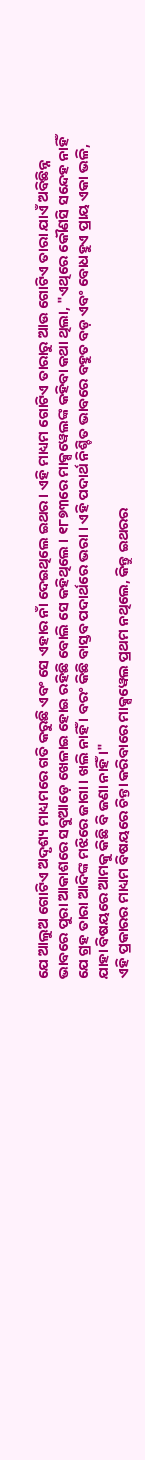ଯେ ଆଲୁଅ ଗୋଟିଏ ଅଦୃଶ୍ୟ ମାଧ୍ୟମରେ ଗତି କରୁଛି ଏବଂ ସେ ଏହାର ନାଁ ଦେଇଥିଲେ ଇଥର । ଏହି ମାଧ୍ୟମ ଗୋଟିଏ ତାରାରୁ ଆଉ ଗୋଟିଏ ତାରା ଯାଏଁ ଅବିଛିନ୍ନ ଭାବରେ ପୁରା ଆକାଶରେ ସବୁଆଡ଼େ ଖେଳାଇ ହୋଇ ରହିଛି ବୋଲି ସେ କହିଥିଲେ । ୧୮୭୩ରେ ମାକ୍ସୱେଲଙ୍କ କହିବା କଥା ଥିଲା, "ଏଥିରେ କୌଣସି ସନ୍ଦେହ ନାହିଁ ଯେ ଗ୍ରହ ତାରା ଆଦିଙ୍କ ମଝିରେ ଜାଗା। ଖଲି ନାହିଁ । ବରଂ କିଛି ବାସ୍ତବ ପଦାର୍ଥରେ ଭରା । ଏହି ପଦାର୍ଥ ନିଶ୍ଚିତ ଭାବରେ ବହୁତ ବଡ଼ ଏବଂ ବୋଧହୁଏ ପ୍ରାୟ ଏକା ଭଳି, ଯାହା ବିଷୟରେ ଆମକୁ କିଛି ବି ଜଣା ନାହିଁ ।"
ଏହି ପ୍ରକାରର ମାଧ୍ୟମ ବିଷୟରେ ଚିନ୍ତା କରିବାରେ ମାକ୍ସୱେଲ ପ୍ରଥମ ନଥିଲେ, କିନ୍ତୁ ଇଥରର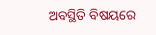ଅବସ୍ଥିତି ବିଷୟରେ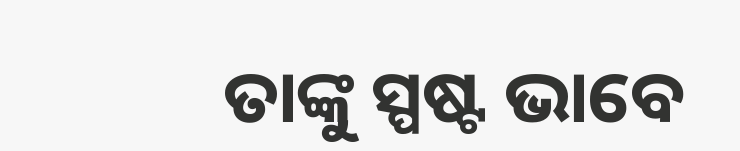ତାଙ୍କୁ ସ୍ପଷ୍ଟ ଭାବେ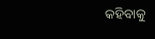କହିବାକୁ